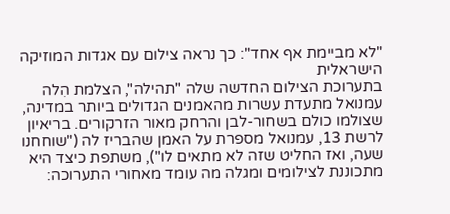"לא מביימת אף אחד": כך נראה צילום עם אגדות המוזיקה הישראלית
בתערוכת הצילום החדשה שלה "תהילה", הצלמת הִלה עמנואל מתעדת עשרות מהאמנים הגדולים ביותר במדינה, שצולמו כולם בשחור-לבן והרחק מאור הזרקורים. בריאיון לרשת 13, עמנואל מספרת על האמן שהבריז לה ("שוחחנו שעה, ואז החליט שזה לא מתאים לו"), משתפת כיצד היא מתכוננת לצילומים ומגלה מה עומד מאחורי התערוכה: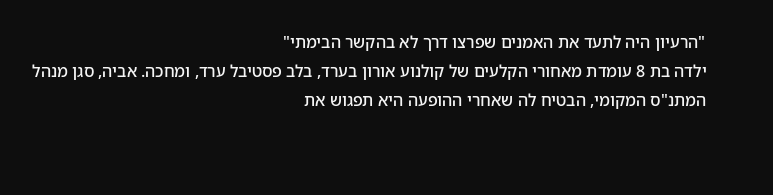"הרעיון היה לתעד את האמנים שפרצו דרך לא בהקשר הבימתי"
ילדה בת 8 עומדת מאחורי הקלעים של קולנוע אורון בערד, בלב פסטיבל ערד, ומחכה. אביה, סגן מנהל המתנ"ס המקומי, הבטיח לה שאחרי ההופעה היא תפגוש את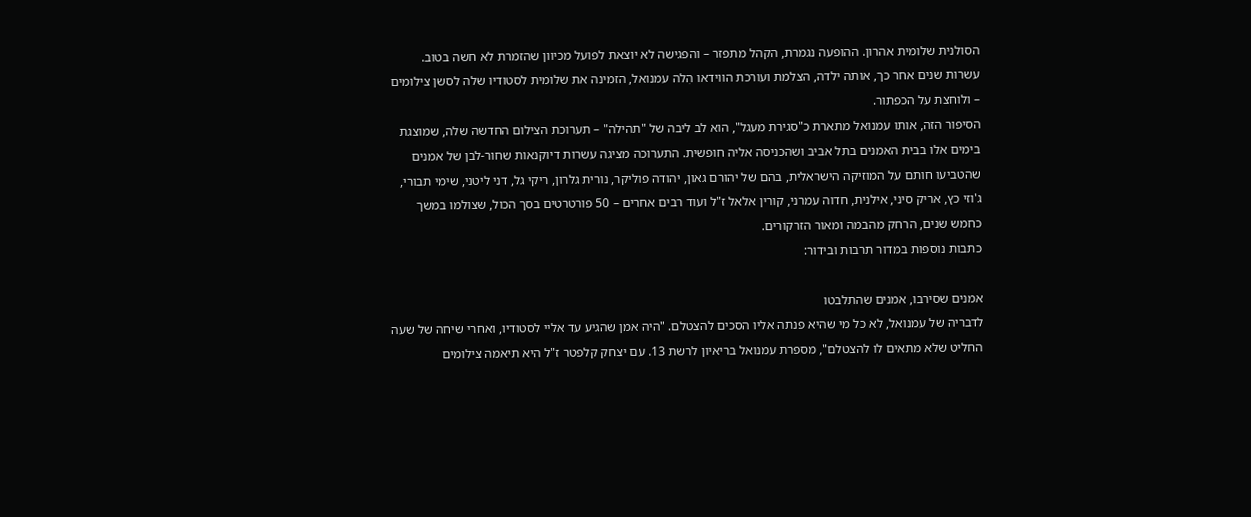הסולנית שלומית אהרון. ההופעה נגמרת, הקהל מתפזר – והפגישה לא יוצאת לפועל מכיוון שהזמרת לא חשה בטוב. עשרות שנים אחר כך, אותה ילדה, הצלמת ועורכת הווידאו הִלה עמנואל, הזמינה את שלומית לסטודיו שלה לסשן צילומים – ולוחצת על הכפתור.
הסיפור הזה, אותו עמנואל מתארת כ"סגירת מעגל", הוא לב ליבה של "תהילה" – תערוכת הצילום החדשה שלה, שמוצגת בימים אלו בבית האמנים בתל אביב ושהכניסה אליה חופשית. התערוכה מציגה עשרות דיוקנאות שחור-לבן של אמנים שהטביעו חותם על המוזיקה הישראלית, בהם של יהורם גאון, יהודה פוליקר, נורית גלרון, ריקי גל, דני ליטני, שימי תבורי, ג'וזי כץ, אריק סיני, אילנית, חדוה עמרני, קורין אלאל ז"ל ועוד רבים אחרים – 50 פורטרטים בסך הכול, שצולמו במשך כחמש שנים, הרחק מהבמה ומאור הזרקורים.
כתבות נוספות במדור תרבות ובידור:

אמנים שסירבו, אמנים שהתלבטו
לדבריה של עמנואל, לא כל מי שהיא פנתה אליו הסכים להצטלם. "היה אמן שהגיע עד אליי לסטודיו, ואחרי שיחה של שעה החליט שלא מתאים לו להצטלם", מספרת עמנואל בריאיון לרשת 13. עם יצחק קלפטר ז"ל היא תיאמה צילומים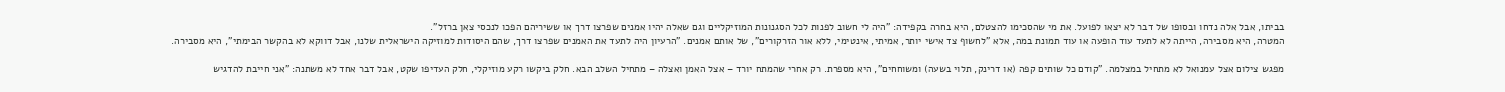בביתו, אבל אלה נדחו ובסופו של דבר לא יצאו לפועל. את מי שהסכימו להצטלם, היא בחרה בקפידה: "היה לי חשוב לפנות לכל הסגנונות המוזיקליים וגם שאלה יהיו אמנים שפרצו דרך או ששיריהם הפכו לנכסי צאן ברזל".
המטרה, היא מסבירה, הייתה לא לתעד עוד הופעה או עוד תמונת במה, אלא "לחשוף צד אישי יותר, אמיתי, אינטימי, ללא אור הזרקורים", של אותם אמנים. "הרעיון היה לתעד את האמנים שפרצו דרך, שהם היסודות למוזיקה הישראלית שלנו, אבל דווקא לא בהקשר הבימתי", היא מסבירה.

מפגש צילום אצל עמנואל לא מתחיל במצלמה. "קודם כל שותים קפה (או דרינק, תלוי בשעה) ומשוחחים", היא מספרת. רק אחרי שהמתח יורד – אצל האמן ואצלה – מתחיל השלב הבא. חלק ביקשו רקע מוזיקלי, חלק העדיפו שקט, אבל דבר אחד לא משתנה: "אני חייבת להדגיש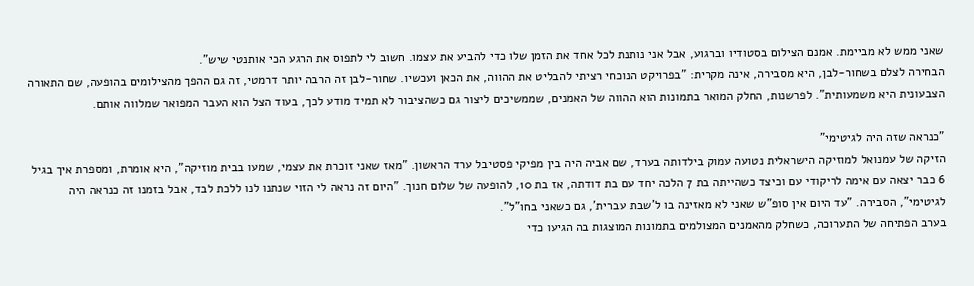שאני ממש לא מביימת. אמנם הצילום בסטודיו וברגוע, אבל אני נותנת לכל אחד את הזמן שלו כדי להביע את עצמו. חשוב לי לתפוס את הרגע הכי אותנטי שיש".
הבחירה לצלם בשחור-לבן, היא מסבירה, אינה מקרית: "בפרויקט הנוכחי רציתי להבליט את ההווה, את הכאן ועכשיו. שחור-לבן זה הרבה יותר דרמטי, זה גם ההפך מהצילומים בהופעה, שם התאורה הצבעונית היא משמעותית". לפרשנות, החלק המואר בתמונות הוא ההווה של האמנים, שממשיכים ליצור גם כשהציבור לא תמיד מודע לכך, בעוד הצל הוא העבר המפואר שמלווה אותם.

"כנראה שזה היה לגיטימי"
הזיקה של עמנואל למוזיקה הישראלית נטועה עמוק בילדותה בערד, שם אביה היה בין מפיקי פסטיבל ערד הראשון. "מאז שאני זוכרת את עצמי, שמעו בבית מוזיקה", היא אומרת, ומספרת איך בגיל 6 כבר יצאה עם אימה לריקודי עם וכיצד כשהייתה בת 7 הלכה יחד עם בת דודתה, אז בת 10, להופעה של שלום חנוך. "היום זה נראה לי הזוי שנתנו לנו ללכת לבד, אבל בזמנו זה כנראה היה לגיטימי", הסבירה. "עד היום אין סופ"ש שאני לא מאזינה בו ל'שבת עברית', גם כשאני בחו"ל".
בערב הפתיחה של התערוכה, כשחלק מהאמנים המצולמים בתמונות המוצגות בה הגיעו כדי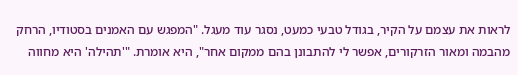לראות את עצמם על הקיר, בגודל טבעי כמעט, נסגר עוד מעגל. "המפגש עם האמנים בסטודיו, הרחק מהבמה ומאור הזרקורים, אפשר לי להתבונן בהם ממקום אחר", היא אומרת. "'תהילה' היא מחווה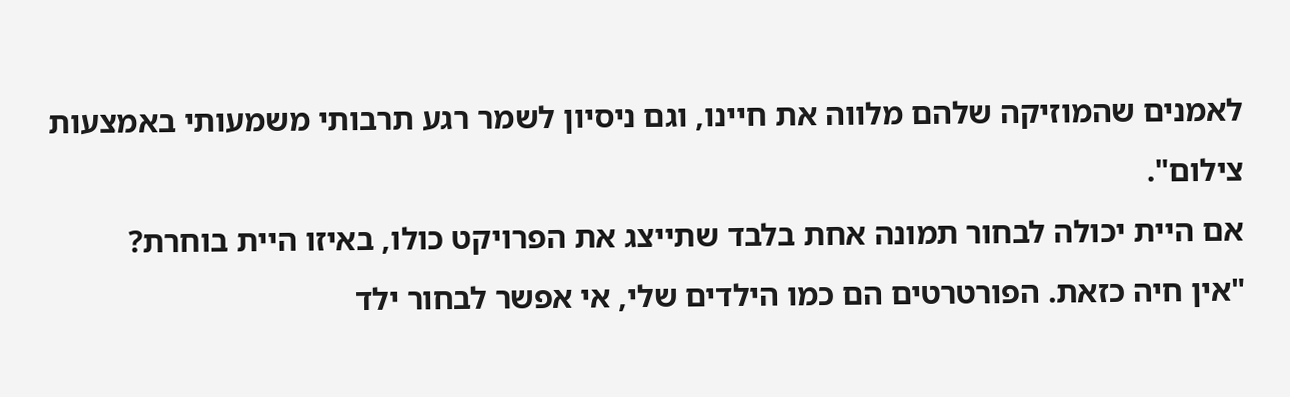לאמנים שהמוזיקה שלהם מלווה את חיינו, וגם ניסיון לשמר רגע תרבותי משמעותי באמצעות צילום".
אם היית יכולה לבחור תמונה אחת בלבד שתייצג את הפרויקט כולו, באיזו היית בוחרת?
"אין חיה כזאת. הפורטרטים הם כמו הילדים שלי, אי אפשר לבחור ילד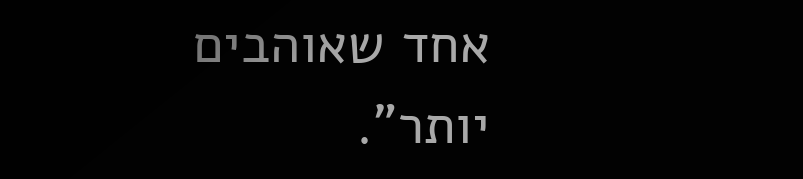אחד שאוהבים יותר".